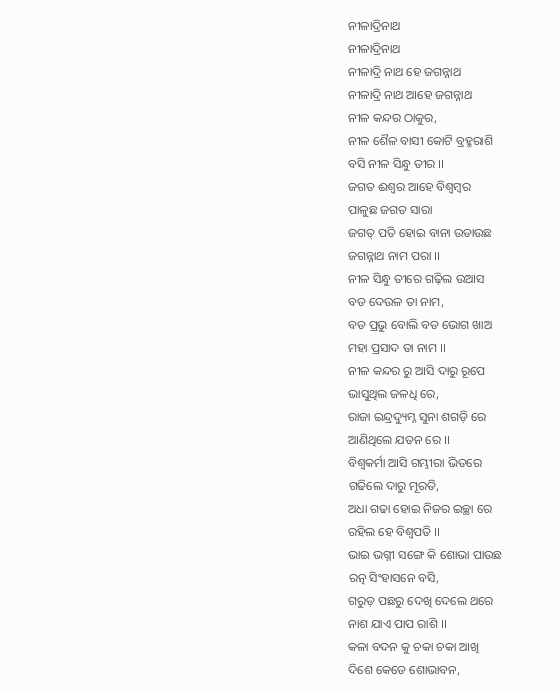ନୀଳାଦ୍ରିନାଥ
ନୀଳାଦ୍ରିନାଥ
ନୀଳାଦ୍ରି ନାଥ ହେ ଜଗନ୍ନାଥ
ନୀଳାଦ୍ରି ନାଥ ଆହେ ଜଗନ୍ନାଥ
ନୀଳ କନ୍ଦର ଠାକୁର,
ନୀଳ ଶୈଳ ବାସୀ କୋଟି ବ୍ରହ୍ମରାଶି
ବସି ନୀଳ ସିନ୍ଧୁ ତୀର ।।
ଜଗତ ଈଶ୍ୱର ଆହେ ବିଶ୍ବମ୍ବର
ପାଳୁଛ ଜଗତ ସାରା
ଜଗତ୍ ପତି ହୋଇ ବାନା ଉଡାଉଛ
ଜଗନ୍ନାଥ ନାମ ପରା ।।
ନୀଳ ସିନ୍ଧୁ ତୀରେ ଗଢ଼ିଲ ଉଆସ
ବଡ ଦେଉଳ ତା ନାମ,
ବଡ ପ୍ରଭୁ ବୋଲି ବଡ ଭୋଗ ଖାଅ
ମହା ପ୍ରସାଦ ତା ନାମ ।।
ନୀଳ କନ୍ଦର ରୁ ଆସି ଦାରୁ ରୂପେ
ଭାସୁଥିଲ ଜଳଧି ରେ,
ରାଜା ଇନ୍ଦ୍ରଦ୍ୟୁମ୍ନ ସୁନା ଶଗଡ଼ି ରେ
ଆଣିଥିଲେ ଯତନ ରେ ।।
ବିଶ୍ଵକର୍ମା ଆସି ଗମ୍ଭୀରା ଭିତରେ
ଗଢିଲେ ଦାରୁ ମୂରତି,
ଅଧା ଗଢା ହୋଇ ନିଜର ଇଚ୍ଛା ରେ
ରହିଲ ହେ ବିଶ୍ୱପତି ।।
ଭାଇ ଭଗ୍ନୀ ସଙ୍ଗେ କି ଶୋଭା ପାଉଛ
ରତ୍ନ ସିଂହାସନେ ବସି,
ଗରୁଡ଼ ପଛରୁ ଦେଖି ଦେଲେ ଥରେ
ନାଶ ଯାଏ ପାପ ରାଶି ।।
କଳା ବଦନ କୁ ଚକା ଚକା ଆଖି
ଦିଶେ କେଡେ ଶୋଭାବନ,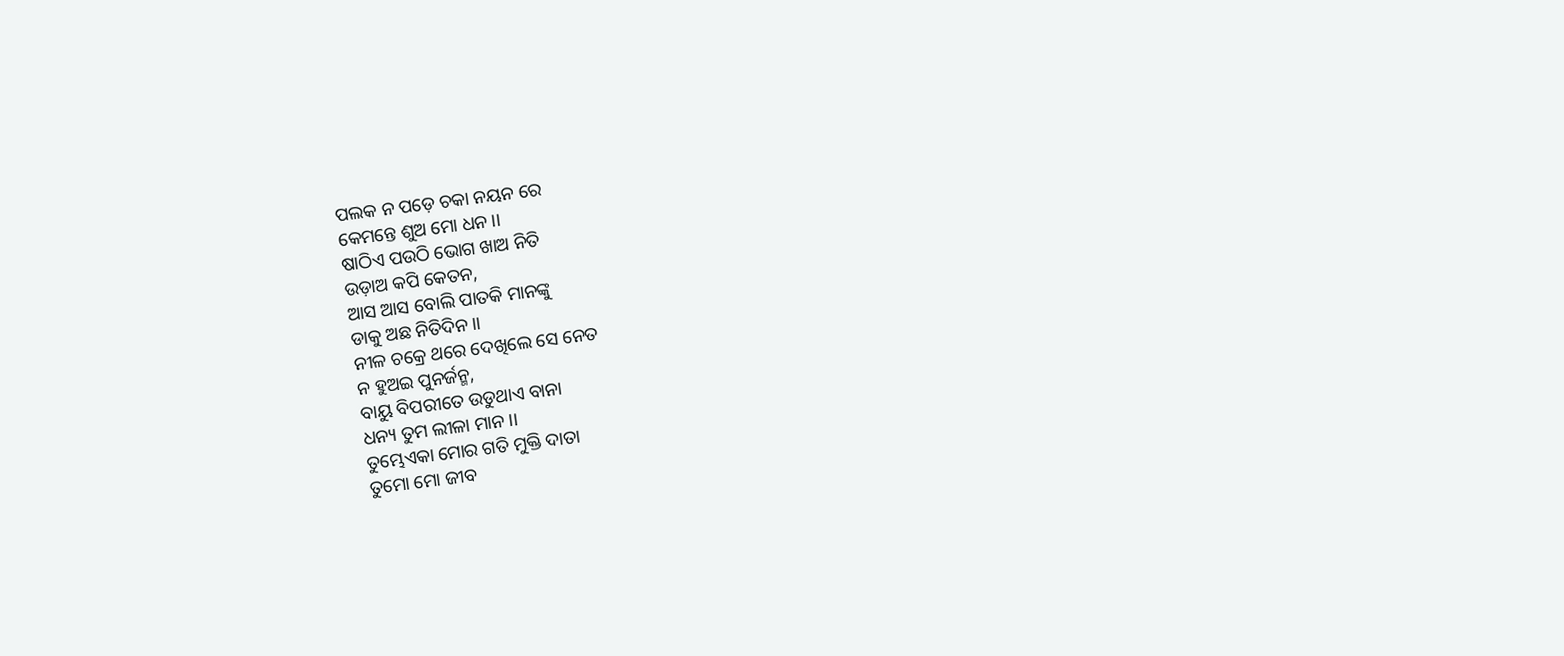ପଲକ ନ ପଡ଼େ ଚକା ନୟନ ରେ
କେମନ୍ତେ ଶୁଅ ମୋ ଧନ ।।
ଷାଠିଏ ପଉଠି ଭୋଗ ଖାଅ ନିତି
ଉଡ଼ାଅ କପି କେତନ,
ଆସ ଆସ ବୋଲି ପାତକି ମାନଙ୍କୁ
ଡାକୁ ଅଛ ନିତିଦିନ ।।
ନୀଳ ଚକ୍ରେ ଥରେ ଦେଖିଲେ ସେ ନେତ
ନ ହୁଅଇ ପୁନର୍ଜନ୍ମ,
ବାୟୁ ବିପରୀତେ ଉଡୁଥାଏ ବାନା
ଧନ୍ୟ ତୁମ ଲୀଳା ମାନ ।।
ତୁମ୍ଭେଏକା ମୋର ଗତି ମୁକ୍ତି ଦାତା
ତୁମୋ ମୋ ଜୀବ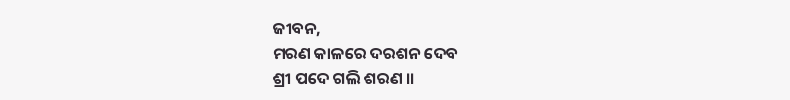ଜୀବନ,
ମରଣ କାଳରେ ଦରଶନ ଦେବ
ଶ୍ରୀ ପଦେ ଗଲି ଶରଣ ।।